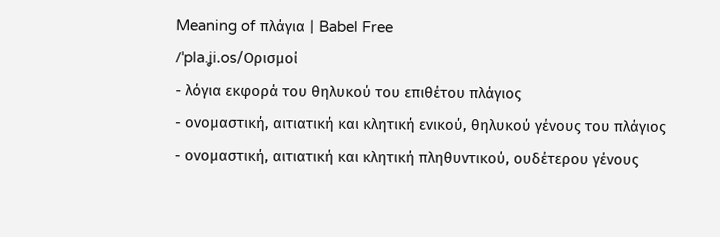Meaning of πλάγια | Babel Free
/ˈpla.ʝi.os/Ορισμοί
- λόγια εκφορά του θηλυκού του επιθέτου πλάγιος
- ονομαστική, αιτιατική και κλητική ενικού, θηλυκού γένους του πλάγιος
- ονομαστική, αιτιατική και κλητική πληθυντικού, ουδέτερου γένους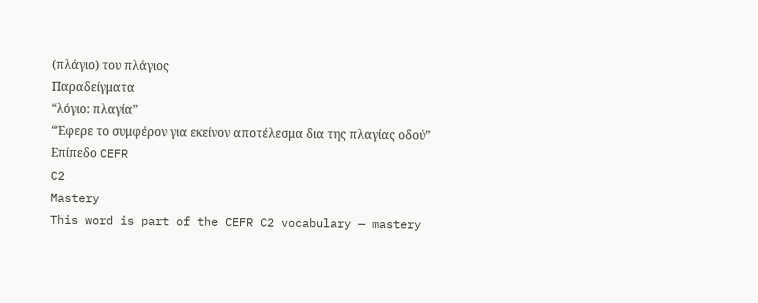(πλάγιο) του πλάγιος
Παραδείγματα
“λόγιο: πλαγία”
“Έφερε το συμφέρον για εκείνον αποτέλεσμα δια της πλαγίας οδού”
Επίπεδο CEFR
C2
Mastery
This word is part of the CEFR C2 vocabulary — mastery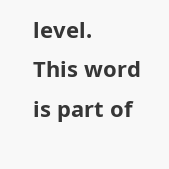level.
This word is part of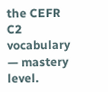the CEFR C2 vocabulary — mastery level.